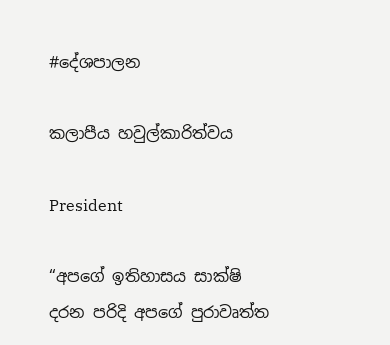#දේශපාලන

කලාපීය හවුල්කාරිත්වය

President

“අපගේ ඉතිහාසය සාක්ෂි දරන පරිදි අපගේ පුරාවෘත්ත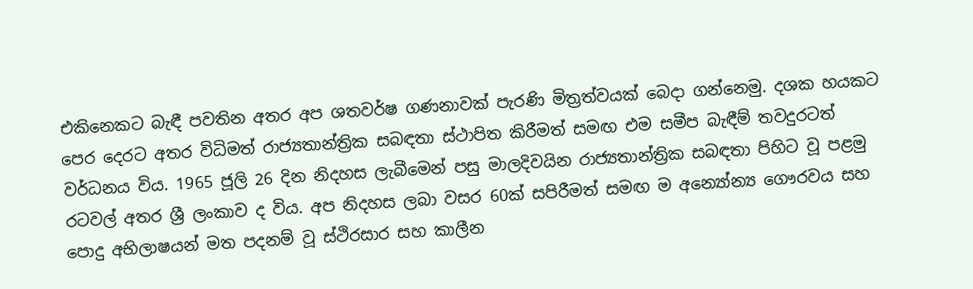එකිනෙකට බැඳී පවතින අතර අප ශතවර්ෂ ගණනාවක් පැරණි මිත්‍රත්වයක් බෙදා ගන්නෙමු. දශක හයකට පෙර දෙරට අතර විධිමත් රාජ්‍යතාන්ත්‍රික සබඳතා ස්ථාපිත කිරීමත් සමඟ එම සමීප බැඳීම් තවදුරටත් වර්ධනය විය. 1965 ජූලි 26 දින නිදහස ලැබීමෙන් පසු මාලදිවයින රාජ්‍යතාන්ත්‍රික සබඳතා පිහිට වූ පළමු රටවල් අතර ශ්‍රී‍ ලංකාව ද විය. අප නිදහස ලබා වසර 60ක් සපිරීමත් සමඟ ම අන්‍යෝන්‍ය ගෞරවය සහ පොදු අභිලාෂයන් මත පදනම් වූ ස්ථිරසාර සහ කාලීන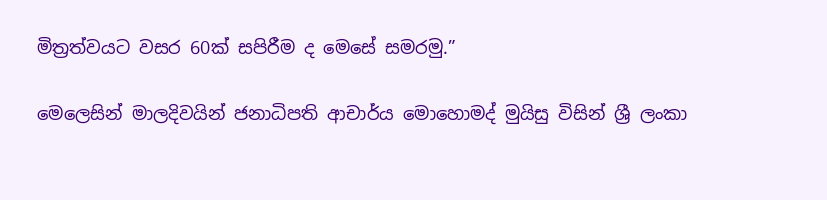මිත්‍රත්වයට වසර 60ක් සපිරීම ද මෙසේ සමරමු.”

මෙලෙසින් මාලදිවයින් ජනාධිපති ආචාර්ය මොහොමද් මුයිසු විසින් ශ්‍රී ලංකා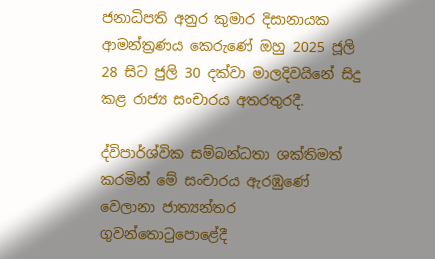ජනාධිපති අනුර කුමාර දිසානායක ආමන්ත්‍රණය කෙරුණේ ඔහු 2025 ජූලි 28 සිට ජුලි 30 දක්වා මාලදිවයිනේ සිදු කළ රාජ්‍ය සංචාරය අතරතුරදී.

ද්විපාර්ශ්වික සම්බන්ධතා ශක්තිමත් කරමින් මේ සංචාරය ඇරඹුණේ වෙලානා ජාත්‍ය‍න්තර ගුවන්තොටුපොළේදී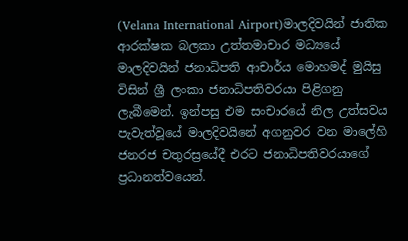(Velana International Airport)මාලදිවයින් ජාතික ආරක්ෂක බලකා උත්තමාචාර මධ්‍යයේ මාලදිවයින් ජනාධිපති ආචාර්ය මොහමද් මුයිසු විසින් ශ්‍රී ලංකා ජනාධිපතිවරයා පිළිගනු ලැබීමෙන්. ඉන්පසු එම සංචාරයේ නිල උත්සවය පැවැත්වූයේ මාලදිවයිනේ අගනුවර වන මාලේහි ජනරජ චතුරස්‍රයේදී එරට ජනාධිපතිවරයාගේ ප්‍රධානත්වයෙන්.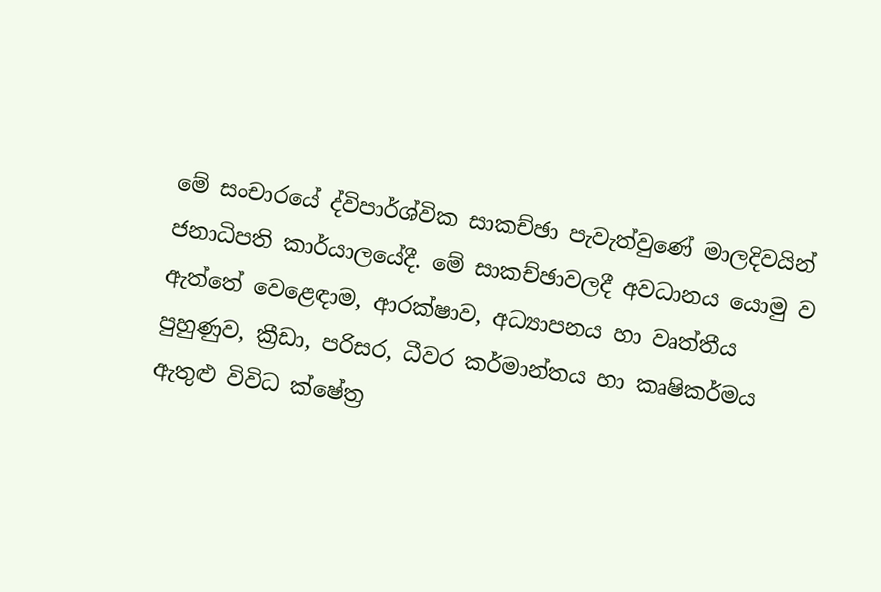මේ සංචාරයේ ද්විපාර්ශ්වික සාකච්ඡා පැවැත්වුණේ මාලදිවයින් ජනාධිපති කාර්යාලයේදී. මේ සාකච්ඡාවලදී අවධානය යොමු ව ඇත්තේ වෙළෙඳාම, ආරක්ෂාව, අධ්‍යාපනය හා වෘත්තීය පුහුණුව, ක්‍රීඩා, පරිසර, ධීවර කර්මාන්තය හා කෘෂිකර්මය ඇතුළු විවිධ ක්ෂේත්‍ර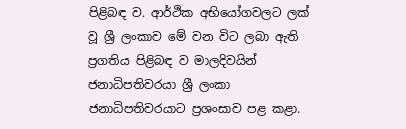පිළිබඳ ව. ආර්ථික අභියෝගවලට ලක් වූ ශ්‍රී ලංකාව මේ වන විට ලබා ඇති ප්‍රගතිය පිළිබඳ ව මාලදිවයින් ජනාධිපතිවරයා ශ්‍රී ලංකා ජනාධිපතිවරයාට ප්‍රශංසාව පළ කළා.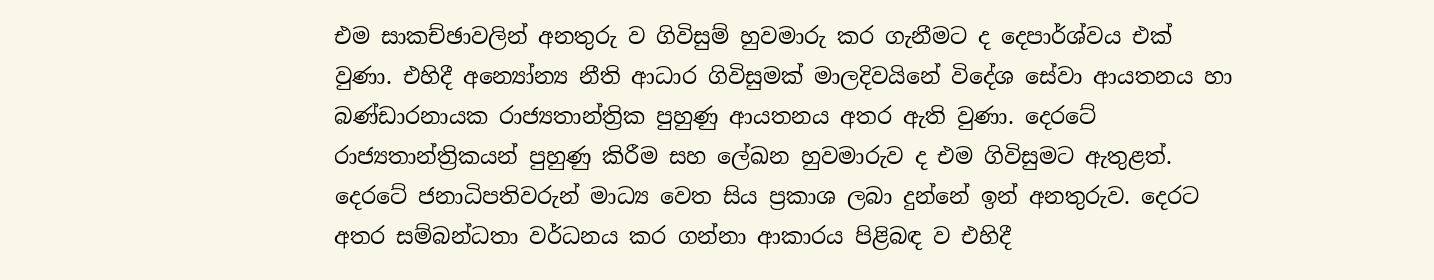එම සාකච්ඡාවලින් අනතුරු ව ගිවිසුම් හුවමාරු කර ගැනීමට ද දෙපාර්ශ්වය එක් වුණා. එහිදී අන්‍යෝන්‍ය නීති ආධාර ගිවිසුමක් මාලදිවයිනේ විදේශ සේවා ආයතනය හා බණ්ඩාරනායක රාජ්‍යතාන්ත්‍රික පුහුණු ආයතනය අතර ඇති වුණා. දෙරටේ රාජ්‍යතාන්ත්‍රිකයන් පුහුණු කිරීම සහ ලේඛන හුවමාරුව ද එම ගිවිසුමට ඇතුළත්. දෙරටේ ජනාධිපතිවරුන් මාධ්‍ය වෙත සිය ප්‍රකාශ ලබා දුන්නේ ඉන් අනතුරුව. දෙරට අතර සම්බන්ධතා වර්ධනය කර ගන්නා ආකාරය පිළිබඳ ව එහිදී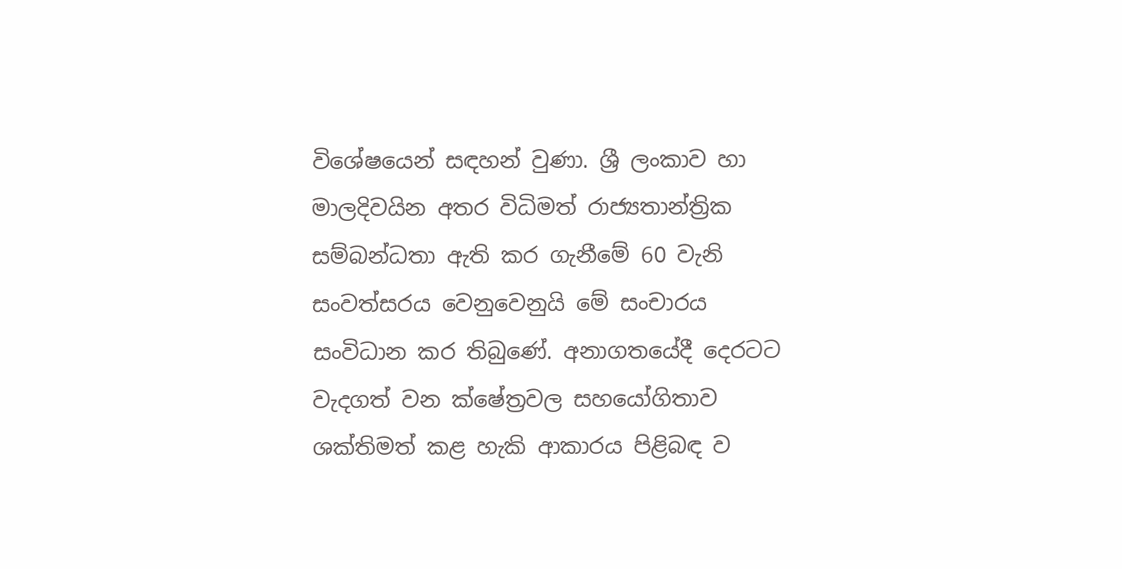විශේෂයෙන් සඳහන් වුණා. ශ්‍රී ලංකාව හා මාලදිවයින අතර විධිමත් රාජ්‍යතාන්ත්‍රික සම්බන්ධතා ඇති කර ගැනීමේ 60 වැනි සංවත්සරය වෙනුවෙනුයි මේ සංචාරය සංවිධාන කර තිබුණේ. අනාගතයේදී දෙරටට වැදගත් වන ක්ෂේත්‍රවල සහයෝගිතාව ශක්තිමත් කළ හැකි ආකාරය පිළිබඳ ව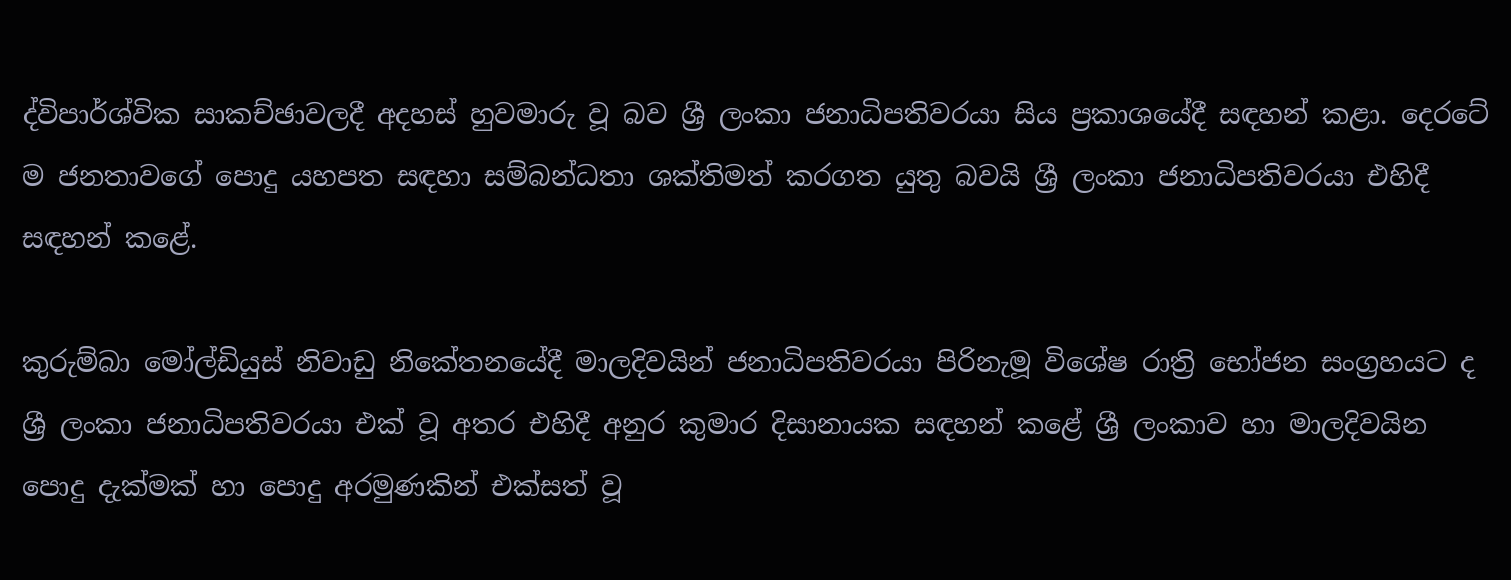ද්විපාර්ශ්වික සාකච්ඡාවලදී අදහස් හුවමාරු වූ බව ශ්‍රී ලංකා ජනාධිපතිවරයා සිය ප්‍රකාශයේදී සඳහන් කළා. දෙරටේ ම ජනතාවගේ පොදු යහපත සඳහා සම්බන්ධතා ශක්තිමත් කරගත යුතු බවයි ශ්‍රී ලංකා ජනාධිපතිවරයා එහිදී සඳහන් කළේ.

කුරුම්බා මෝල්ඩියුස් නිවාඩු නිකේතනයේදී මාලදිවයින් ජනාධිපතිවරයා පිරිනැමූ විශේෂ රාත්‍රි භෝජන සංග්‍රහයට ද ශ්‍රී ලංකා ජනාධිපතිවරයා එක් වූ අතර එහිදී අනුර කුමාර දිසානායක සඳහන් කළේ ශ්‍රී ලංකාව හා මාලදිවයින පොදු දැක්මක් හා පොදු අරමුණකින් එක්සත් වූ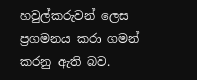හවුල්කරුවන් ලෙස ප්‍රගමනය කරා ගමන් කරනු ඇති බව.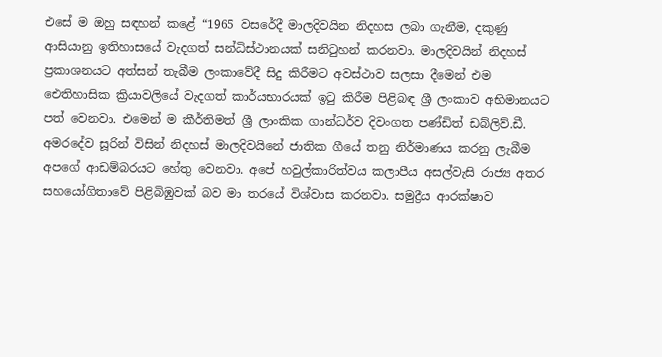එසේ ම ඔහු සඳහන් කළේ “1965 වසරේදී මාලදිවයින නිදහස ලබා ගැනීම, දකුණු ආසියානු ඉතිහාසයේ වැදගත් සන්ධිස්ථානයක් සනිටුහන් කරනවා. මාලදිවයින් නිදහස් ප්‍රකාශනයට අත්සන් තැබීම ලංකාවේදී සිදු කිරීමට අවස්ථාව සලසා දීමෙන් එම ඓතිහාසික ක්‍රියාවලියේ වැදගත් කාර්යභාරයක් ඉටු කිරීම පිළිබඳ ශ්‍රී ලංකාව අභිමානයට පත් වෙනවා. එමෙන් ම කීර්තිමත් ශ්‍රී ලාංකික ගාන්ධර්ව දිවංගත පණ්ඩිත් ඩබ්ලිව්.ඩී. අමරදේව සූරින් විසින් නිදහස් මාලදිවයිනේ ජාතික ගීයේ තනු නිර්මාණය කරනු ලැබීම අපගේ ආඩම්බරයට හේතු වෙනවා. අපේ හවුල්කාරිත්වය කලාපීය අසල්වැසි රාජ්‍ය අතර සහයෝගිතාවේ පිළිබිඹුවක් බව මා තරයේ විශ්වාස කරනවා. සමුද්‍රීය ආරක්ෂාව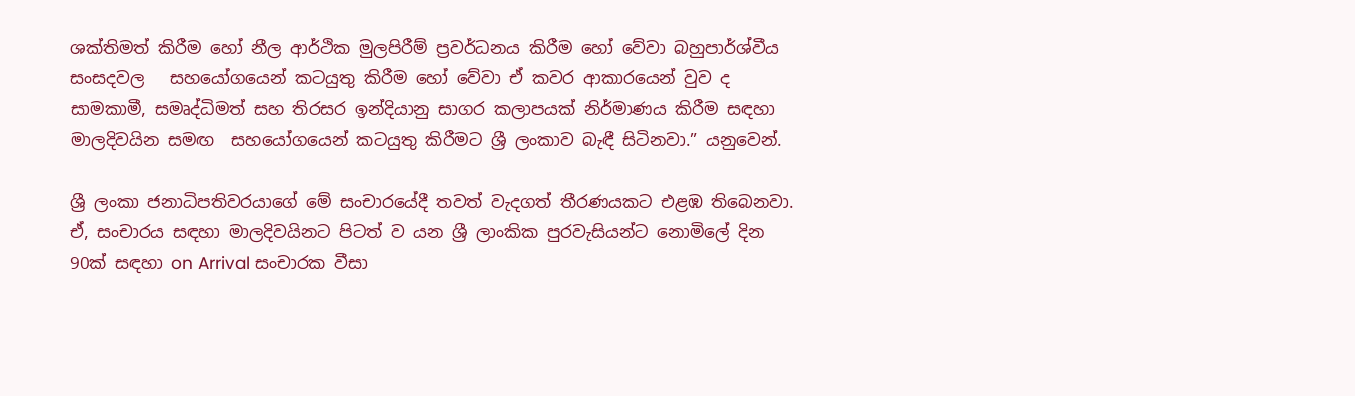ශක්තිමත් කිරීම හෝ නීල ආර්ථික මුලපිරීම් ප්‍රවර්ධනය කිරීම හෝ වේවා බහුපාර්ශ්වීය සංසදවල   සහයෝගයෙන් කටයුතු කිරීම හෝ වේවා ඒ කවර ආකාරයෙන් වුව ද සාමකාමී, සමෘද්ධිමත් සහ තිරසර ඉන්දියානු සාගර කලාපයක් නිර්මාණය කිරීම සඳහා මාලදිවයින සමඟ  සහයෝගයෙන් කටයුතු කිරීමට ශ්‍රී ලංකාව බැඳී සිටිනවා.” යනුවෙන්.

ශ්‍රී ලංකා ජනාධිපතිවරයාගේ මේ සංචාරයේදී තවත් වැදගත් තීරණයකට එළඹ තිබෙනවා. ඒ, සංචාරය සඳහා මාලදිවයිනට පිටත් ව යන ශ්‍රී ලාංකික පුරවැසියන්ට නොමිලේ දින 90ක් සඳහා on Arrival සංචාරක වීසා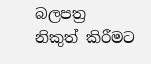බලපත්‍ර  නිකුත් කිරීමට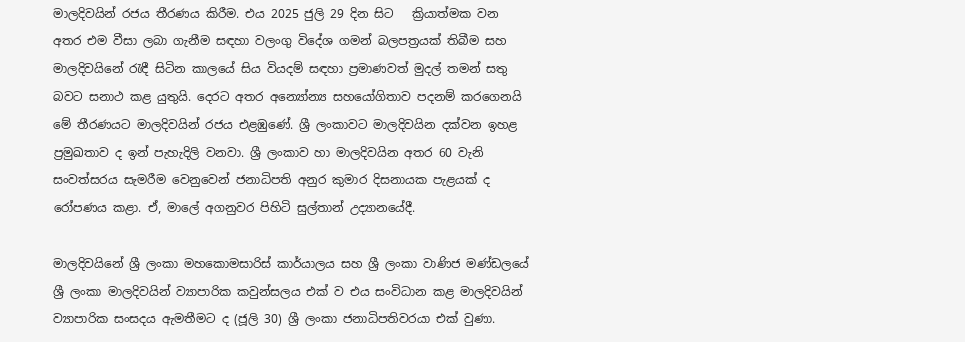මාලදිවයින් රජය තීරණය කිරීම. එය 2025 ජුලි 29 දින සිට   ක්‍රියාත්මක වන අතර එම වීසා ලබා ගැනීම සඳහා වලංගු විදේශ ගමන් බලපත්‍රයක් තිබීම සහ මාලදිවයිනේ රැඳී සිටින කාලයේ සිය වියදම් සඳහා ප්‍රමාණවත් මුදල් තමන් සතු බවට සනාථ කළ යුතුයි. දෙරට අතර අන්‍යෝන්‍ය සහයෝගිතාව පදනම් කරගෙනයි මේ තීරණයට මාලදිවයින් රජය එළඹුණේ. ශ්‍රී ලංකාවට මාලදිවයින දක්වන ඉහළ ප්‍රමුඛතාව ද ඉන් පැහැදිලි වනවා. ශ්‍රී ලංකාව හා මාලදිවයින අතර 60 වැනි සංවත්සරය සැමරීම වෙනුවෙන් ජනාධිපති අනුර කුමාර දිසනායක පැළයක් ද රෝපණය කළා. ඒ, මාලේ අගනුවර පිහිටි සුල්තාන් උද්‍යානයේදී.

මාලදිවයිනේ ශ්‍රී ලංකා මහකොමසාරිස් කාර්යාලය සහ ශ්‍රී ලංකා වාණිජ මණ්ඩලයේ ශ්‍රී ලංකා මාලදිවයින් ව්‍යාපාරික කවුන්සලය එක් ව එය සංවිධාන කළ මාලදිවයින් ව්‍යාපාරික සංසදය ඇමතීමට ද (ජූලි 30) ශ්‍රී ලංකා ජනාධිපතිවරයා එක් වුණා.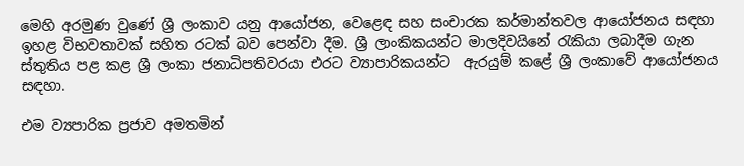මෙහි අරමුණ වුණේ ශ්‍රී ලංකාව යනු ආයෝජන, වෙළෙඳ සහ සංචාරක කර්මාන්තවල ආයෝජනය සඳහා ඉහළ විභවතාවක් සහිත රටක් බව පෙන්වා දීම. ශ්‍රී‍ ලාංකිකයන්ට මාලදිවයිනේ රැකියා ලබාදීම ගැන ස්තුතිය පළ කළ ශ්‍රී ලංකා ජනාධිපතිවරයා එරට ව්‍යාපාරිකයන්ට  ඇරයුම් කළේ ශ්‍රී ලංකාවේ ආයෝජනය සඳහා.

එම ව්‍යපාරික ප්‍රජාව අමතමින්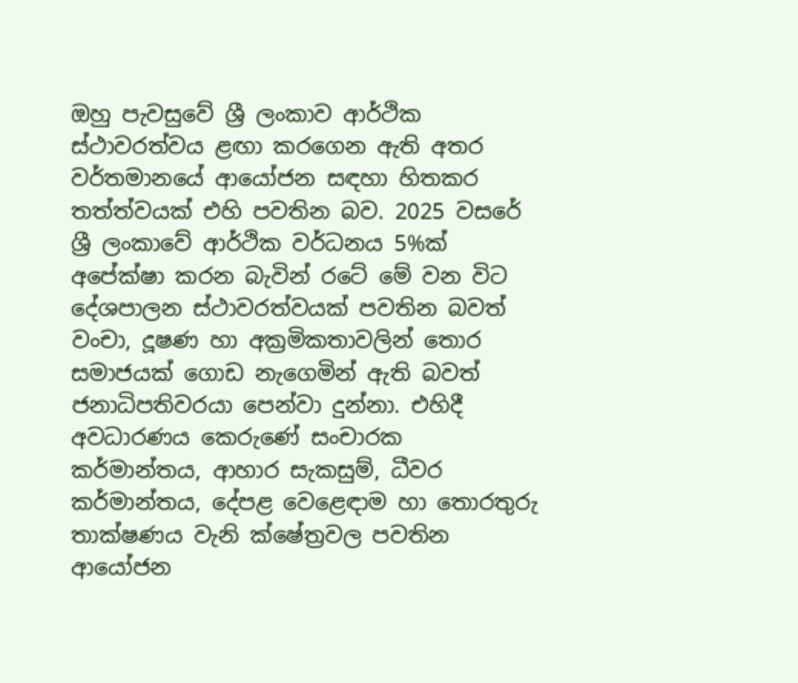ඔහු පැවසුවේ ශ්‍රී ලංකාව ආර්ථික ස්ථාවරත්වය ළඟා කරගෙන ඇති අතර වර්තමානයේ ආයෝජන සඳහා හිතකර තත්ත්වයක් එහි පවතින බව. 2025 වසරේ ශ්‍රී ලංකාවේ ආර්ථික වර්ධනය 5%ක් අපේක්ෂා කරන බැවින් රටේ මේ වන විට දේශපාලන ස්ථාවරත්වයක් පවතින බවත් වංචා, දූෂණ හා අක්‍රමිකතාවලින් තොර සමාජයක් ගොඩ නැගෙමින් ඇති බවත් ජනාධිපතිවරයා පෙන්වා දුන්නා. එහිදී අවධාරණය කෙරුණේ සංචාරක කර්මාන්තය, ආහාර සැකසුම්, ධීවර කර්මාන්තය, දේපළ වෙළෙඳාම හා තොරතුරු තාක්ෂණය වැනි ක්ෂේත්‍රවල පවතින ආයෝජන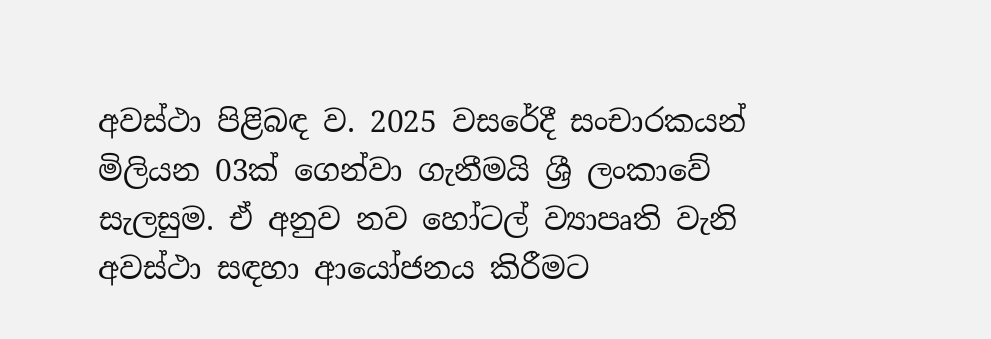අවස්ථා පිළිබඳ ව. 2025 වසරේදී සංචාරකයන් මිලියන 03ක් ගෙන්වා ගැනීමයි ශ්‍රී ලංකාවේ සැලසුම. ඒ අනුව නව හෝටල් ව්‍යාපෘති වැනි අවස්ථා සඳහා ආයෝජනය කිරීමට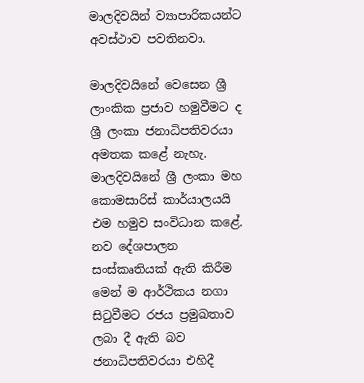මාලදිවයින් ව්‍යාපාරිකයන්ට අවස්ථාව පවතිනවා.

මාලදිවයිනේ වෙසෙන ශ්‍රී ලාංකික ප්‍රජාව හමුවීමට ද ශ්‍රී ලංකා ජනාධිපතිවරයා අමතක කළේ නැහැ. මාලදිවයිනේ ශ්‍රී ලංකා මහ කොමසාරිස් කාර්යාලයයි එම හමුව සංවිධාන කළේ. නව දේශපාලන සංස්කෘතියක් ඇති කිරීම මෙන් ම ආර්ථිකය නගා සිටුවීමට රජය ප්‍රමුඛතාව ලබා දී ඇති බව ජනාධිපතිවරයා එහිදී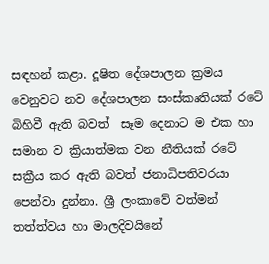සඳහන් කළා. දූෂිත දේශපාලන ක්‍රමය වෙනුවට නව දේශපාලන සංස්කෘතියක් රටේ බිහිවී ඇති බවත්  සෑම දෙනාට ම එක හා සමාන ව ක්‍රියාත්මක වන නීතියක් රටේ  සක්‍රීය කර ඇති බවත් ජනාධිපතිවරයා පෙන්වා දුන්නා. ශ්‍රී ලංකාවේ වත්මන් තත්ත්වය හා මාලදිවයිනේ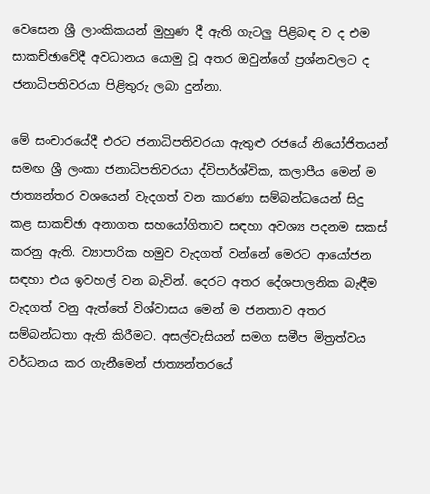වෙසෙන ශ්‍රී ලාංකිකයන් මුහුණ දී ඇති ගැටලු පිළිබඳ ව ද එම සාකච්ඡාවේදී අවධානය යොමු වූ අතර ඔවුන්ගේ ප්‍රශ්නවලට ද ජනාධිපතිවරයා පිළිතුරු ලබා දුන්නා.

මේ සංචාරයේදී එරට ජනාධිපතිවරයා ඇතුළු රජයේ නියෝජිතයන් සමඟ ශ්‍රී ලංකා ජනාධිපතිවරයා ද්විපාර්ශ්වික, කලාපීය මෙන් ම ජාත්‍ය‍න්තර වශයෙන් වැදගත් වන කාරණා සම්බන්ධයෙන් සිදු කළ සාකච්ඡා අනාගත සහයෝගිතාව සඳහා අවශ්‍ය පදනම සකස් කරනු ඇති. ව්‍යාපාරික හමුව වැදගත් වන්නේ මෙරට ආයෝජන සඳහා එය ඉවහල් වන බැවින්. දෙරට අතර දේශපාලනික බැඳීම වැදගත් වනු ඇත්තේ විශ්වාසය මෙන් ම ජනතාව අතර සම්බන්ධතා ඇති කිරීමට. අසල්වැසියන් සමග සමීප මිත්‍රත්වය වර්ධනය කර ගැනීමෙන් ජාත්‍යන්තරයේ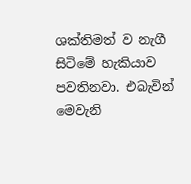ශක්තිමත් ව නැගී සිටිමේ හැකියාව පවතිනවා. එබැවින් මෙවැනි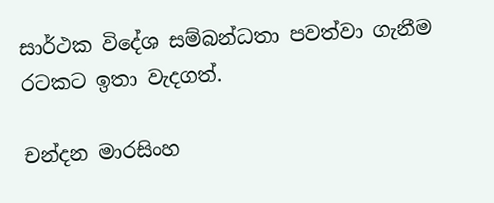සාර්ථක විදේශ සම්බන්ධතා පවත්වා ගැනීම රටකට ඉතා වැදගත්.

චන්දන මාරසිංහ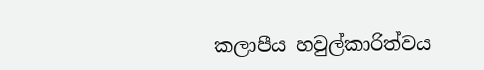කලාපීය හවුල්කාරිත්වය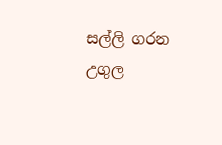සල්ලි ගරන උගුල